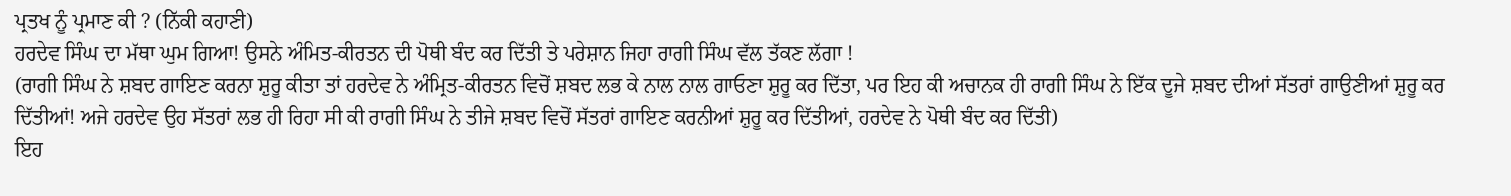ਪ੍ਰਤਖ ਨੂੰ ਪ੍ਰਮਾਣ ਕੀ ? (ਨਿੱਕੀ ਕਹਾਣੀ)
ਹਰਦੇਵ ਸਿੰਘ ਦਾ ਮੱਥਾ ਘੁਮ ਗਿਆ! ਉਸਨੇ ਅੰਮਿਤ-ਕੀਰਤਨ ਦੀ ਪੋਥੀ ਬੰਦ ਕਰ ਦਿੱਤੀ ਤੇ ਪਰੇਸ਼ਾਨ ਜਿਹਾ ਰਾਗੀ ਸਿੰਘ ਵੱਲ ਤੱਕਣ ਲੱਗਾ !
(ਰਾਗੀ ਸਿੰਘ ਨੇ ਸ਼ਬਦ ਗਾਇਣ ਕਰਨਾ ਸ਼ੁਰੂ ਕੀਤਾ ਤਾਂ ਹਰਦੇਵ ਨੇ ਅੰਮ੍ਰਿਤ-ਕੀਰਤਨ ਵਿਚੋਂ ਸ਼ਬਦ ਲਭ ਕੇ ਨਾਲ ਨਾਲ ਗਾਓਣਾ ਸ਼ੁਰੂ ਕਰ ਦਿੱਤਾ, ਪਰ ਇਹ ਕੀ ਅਚਾਨਕ ਹੀ ਰਾਗੀ ਸਿੰਘ ਨੇ ਇੱਕ ਦੂਜੇ ਸ਼ਬਦ ਦੀਆਂ ਸੱਤਰਾਂ ਗਾਉਣੀਆਂ ਸ਼ੁਰੂ ਕਰ ਦਿੱਤੀਆਂ! ਅਜੇ ਹਰਦੇਵ ਉਹ ਸੱਤਰਾਂ ਲਭ ਹੀ ਰਿਹਾ ਸੀ ਕੀ ਰਾਗੀ ਸਿੰਘ ਨੇ ਤੀਜੇ ਸ਼ਬਦ ਵਿਚੋਂ ਸੱਤਰਾਂ ਗਾਇਣ ਕਰਨੀਆਂ ਸ਼ੁਰੂ ਕਰ ਦਿੱਤੀਆਂ, ਹਰਦੇਵ ਨੇ ਪੋਥੀ ਬੰਦ ਕਰ ਦਿੱਤੀ)
ਇਹ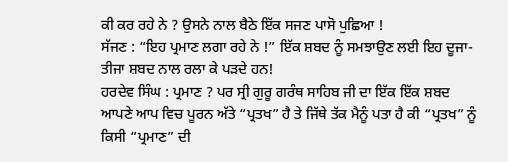ਕੀ ਕਰ ਰਹੇ ਨੇ ? ਉਸਨੇ ਨਾਲ ਬੈਠੇ ਇੱਕ ਸਜਣ ਪਾਸੋ ਪੁਛਿਆ !
ਸੱਜਣ : “ਇਹ ਪ੍ਰਮਾਣ ਲਗਾ ਰਹੇ ਨੇ !” ਇੱਕ ਸ਼ਬਦ ਨੂੰ ਸਮਝਾਉਣ ਲਈ ਇਹ ਦੂਜਾ-ਤੀਜਾ ਸ਼ਬਦ ਨਾਲ ਰਲਾ ਕੇ ਪੜਦੇ ਹਨ!
ਹਰਦੇਵ ਸਿੰਘ : ਪ੍ਰਮਾਣ ? ਪਰ ਸ੍ਰੀ ਗੁਰੂ ਗਰੰਥ ਸਾਹਿਬ ਜੀ ਦਾ ਇੱਕ ਇੱਕ ਸ਼ਬਦ ਆਪਣੇ ਆਪ ਵਿਚ ਪੂਰਨ ਅੱਤੇ “ਪ੍ਰਤਖ” ਹੈ ਤੇ ਜਿੱਥੇ ਤੱਕ ਮੈਨੂੰ ਪਤਾ ਹੈ ਕੀ “ਪ੍ਰਤਖ” ਨੂੰ ਕਿਸੀ “ਪ੍ਰਮਾਣ” ਦੀ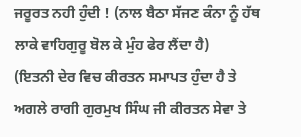ਜਰੂਰਤ ਨਹੀ ਹੁੰਦੀ ! (ਨਾਲ ਬੈਠਾ ਸੱਜਣ ਕੰਨਾ ਨੂੰ ਹੱਥ ਲਾਕੇ ਵਾਹਿਗੁਰੂ ਬੋਲ ਕੇ ਮੁੰਹ ਫੇਰ ਲੈਂਦਾ ਹੈ)
(ਇਤਨੀ ਦੇਰ ਵਿਚ ਕੀਰਤਨ ਸਮਾਪਤ ਹੁੰਦਾ ਹੈ ਤੇ ਅਗਲੇ ਰਾਗੀ ਗੁਰਮੁਖ ਸਿੰਘ ਜੀ ਕੀਰਤਨ ਸੇਵਾ ਤੇ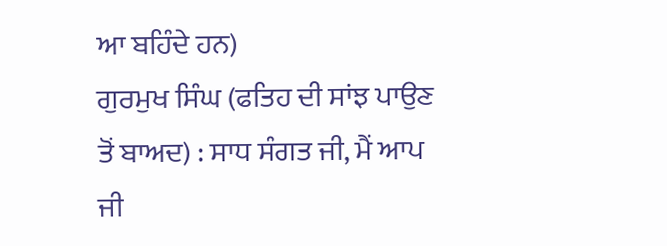ਆ ਬਹਿੰਦੇ ਹਨ)
ਗੁਰਮੁਖ ਸਿੰਘ (ਫਤਿਹ ਦੀ ਸਾਂਝ ਪਾਉਣ ਤੋਂ ਬਾਅਦ) : ਸਾਧ ਸੰਗਤ ਜੀ, ਮੈਂ ਆਪ ਜੀ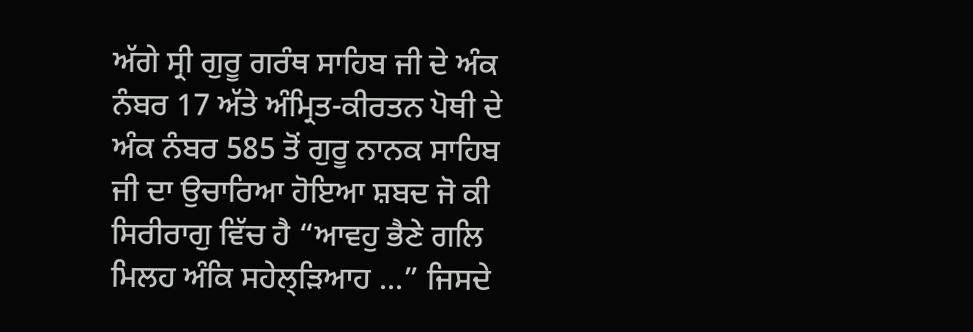ਅੱਗੇ ਸ੍ਰੀ ਗੁਰੂ ਗਰੰਥ ਸਾਹਿਬ ਜੀ ਦੇ ਅੰਕ ਨੰਬਰ 17 ਅੱਤੇ ਅੰਮ੍ਰਿਤ-ਕੀਰਤਨ ਪੋਥੀ ਦੇ ਅੰਕ ਨੰਬਰ 585 ਤੋਂ ਗੁਰੂ ਨਾਨਕ ਸਾਹਿਬ ਜੀ ਦਾ ਉਚਾਰਿਆ ਹੋਇਆ ਸ਼ਬਦ ਜੋ ਕੀ ਸਿਰੀਰਾਗੁ ਵਿੱਚ ਹੈ “ਆਵਹੁ ਭੈਣੇ ਗਲਿ ਮਿਲਹ ਅੰਕਿ ਸਹੇਲ੍ੜਿਆਹ ...” ਜਿਸਦੇ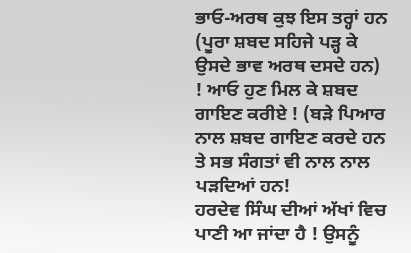ਭਾਓ-ਅਰਥ ਕੁਝ ਇਸ ਤਰ੍ਹਾਂ ਹਨ (ਪੂਰਾ ਸ਼ਬਦ ਸਹਿਜੇ ਪੜ੍ਹ ਕੇ ਉਸਦੇ ਭਾਵ ਅਰਥ ਦਸਦੇ ਹਨ) ! ਆਓ ਹੁਣ ਮਿਲ ਕੇ ਸ਼ਬਦ ਗਾਇਣ ਕਰੀਏ ! (ਬੜੇ ਪਿਆਰ ਨਾਲ ਸ਼ਬਦ ਗਾਇਣ ਕਰਦੇ ਹਨ ਤੇ ਸਭ ਸੰਗਤਾਂ ਵੀ ਨਾਲ ਨਾਲ ਪੜਦਿਆਂ ਹਨ!
ਹਰਦੇਵ ਸਿੰਘ ਦੀਆਂ ਅੱਖਾਂ ਵਿਚ ਪਾਣੀ ਆ ਜਾਂਦਾ ਹੈ ! ਉਸਨੂੰ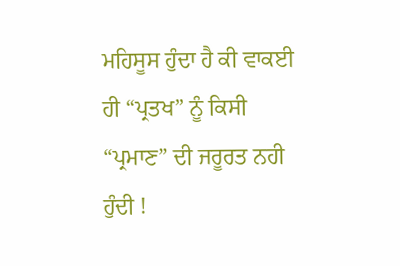ਮਹਿਸੂਸ ਹੁੰਦਾ ਹੈ ਕੀ ਵਾਕਈ ਹੀ “ਪ੍ਰਤਖ” ਨੂੰ ਕਿਸੀ “ਪ੍ਰਮਾਣ” ਦੀ ਜਰੂਰਤ ਨਹੀ ਹੁੰਦੀ !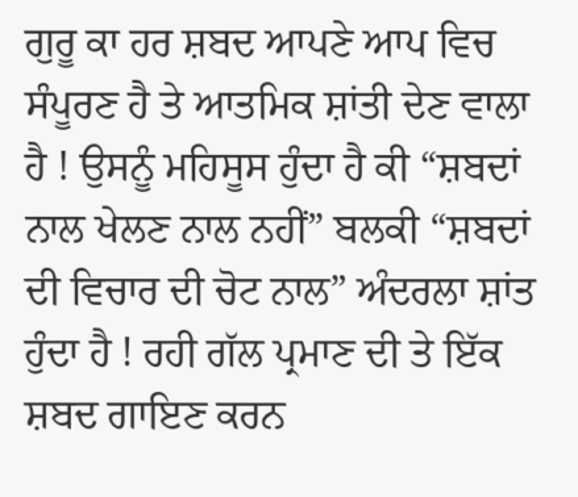ਗੁਰੂ ਕਾ ਹਰ ਸ਼ਬਦ ਆਪਣੇ ਆਪ ਵਿਚ ਸੰਪੂਰਣ ਹੈ ਤੇ ਆਤਮਿਕ ਸ਼ਾਂਤੀ ਦੇਣ ਵਾਲਾ ਹੈ ! ਉਸਨੂੰ ਮਹਿਸੂਸ ਹੁੰਦਾ ਹੈ ਕੀ “ਸ਼ਬਦਾਂ ਨਾਲ ਖੇਲਣ ਨਾਲ ਨਹੀਂ” ਬਲਕੀ “ਸ਼ਬਦਾਂ ਦੀ ਵਿਚਾਰ ਦੀ ਚੋਟ ਨਾਲ” ਅੰਦਰਲਾ ਸ਼ਾਂਤ ਹੁੰਦਾ ਹੈ ! ਰਹੀ ਗੱਲ ਪ੍ਰਮਾਣ ਦੀ ਤੇ ਇੱਕ ਸ਼ਬਦ ਗਾਇਣ ਕਰਨ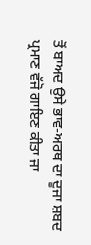ਤੋਂ ਬਾਅਦ ਉਸੇ ਭਾਵ-ਅਰਥ ਦਾ ਦੂਜਾ ਸ਼ਬਦ ਪ੍ਰਮਾਣ ਵੱਜੋ ਗਾਇਣ ਕੀਤਾ ਜਾ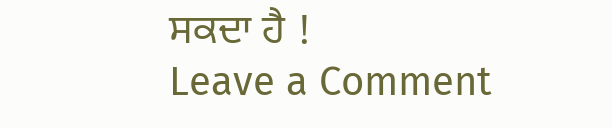ਸਕਦਾ ਹੈ !
Leave a Comment